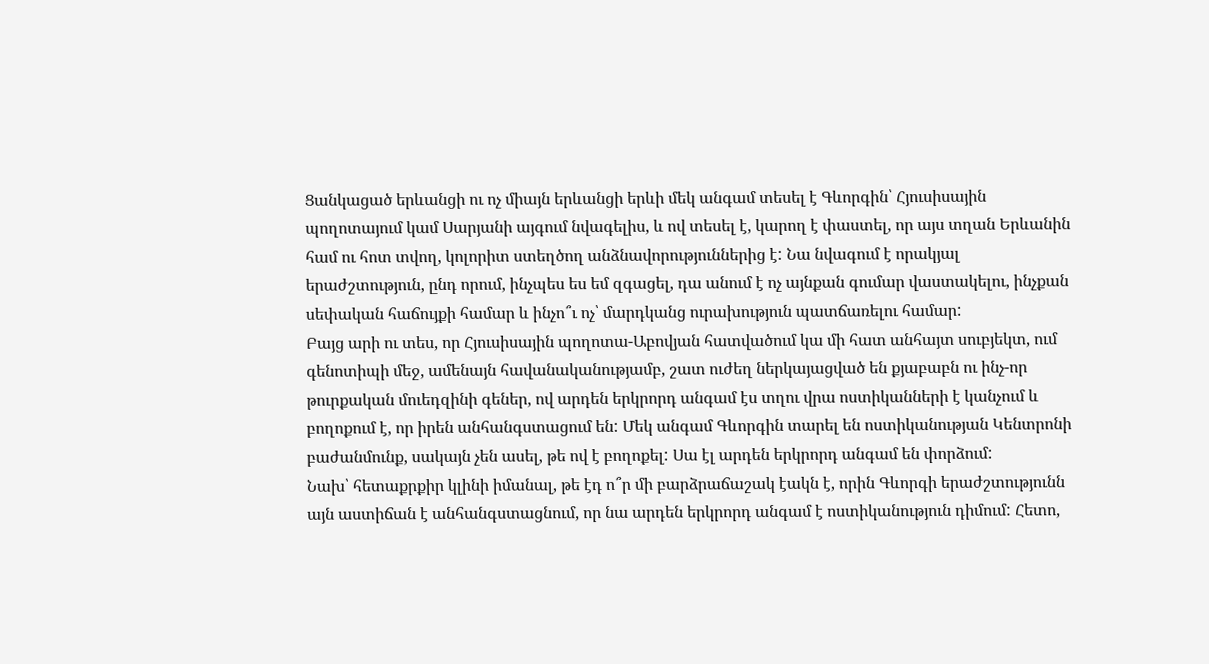Ցանկացած երևանցի ու ոչ միայն երևանցի երևի մեկ անգամ տեսել է Գևորգին՝ Հյուսիսային պողոտայում կամ Սարյանի այգում նվագելիս, և ով տեսել է, կարող է փաստել, որ այս տղան Երևանին համ ու հոտ տվող, կոլորիտ ստեղծող անձնավորություններից է: Նա նվագում է որակյալ երաժշտություն, ընդ որում, ինչպես ես եմ զգացել, դա անում է ոչ այնքան գումար վաստակելու, ինչքան սեփական հաճույքի համար և ինչո՞ւ ոչ՝ մարդկանց ուրախություն պատճառելու համար:
Բայց արի ու տես, որ Հյուսիսային պողոտա-Աբովյան հատվածում կա մի հատ անհայտ սուբյեկտ, ում գենոտիպի մեջ, ամենայն հավանականությամբ, շատ ուժեղ ներկայացված են քյաբաբն ու ինչ-որ թուրքական մուեդզինի գեներ, ով արդեն երկրորդ անգամ էս տղու վրա ոստիկանների է կանչում և բողոքում է, որ իրեն անհանգստացում են: Մեկ անգամ Գևորգին տարել են ոստիկանության Կենտրոնի բաժանմունք, սակայն չեն ասել, թե ով է բողոքել: Սա էլ արդեն երկրորդ անգամ են փորձում:
Նախ՝ հետաքրքիր կլինի իմանալ, թե էդ ո՞ր մի բարձրաճաշակ էակն է, որին Գևորգի երաժշտությունն այն աստիճան է անհանգստացնում, որ նա արդեն երկրորդ անգամ է ոստիկանություն դիմում: Հետո,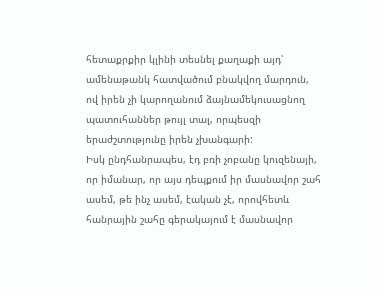հետաքրքիր կլինի տեսնել քաղաքի այդ՝ ամենաթանկ հատվածում բնակվող մարդուն, ով իրեն չի կարողանում ձայնամեկուսացնող պատուհաններ թույլ տալ, որպեսզի երաժշտությունը իրեն չխանգարի:
Իսկ ընդհանրապես, էդ բռի չոբանը կուզենայի, որ իմանար, որ այս դեպքում իր մասնավոր շահ ասեմ, թե ինչ ասեմ, էական չէ, որովհետև հանրային շահը գերակայում է մասնավոր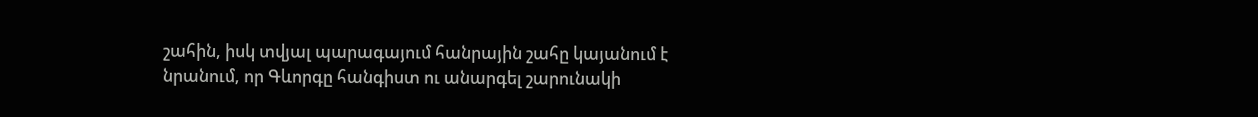շահին, իսկ տվյալ պարագայում հանրային շահը կայանում է նրանում, որ Գևորգը հանգիստ ու անարգել շարունակի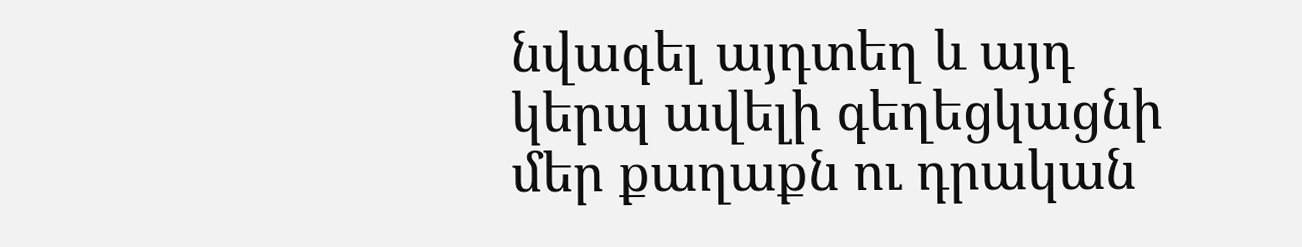նվագել այդտեղ և այդ կերպ ավելի գեղեցկացնի մեր քաղաքն ու դրական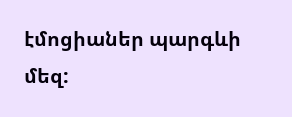էմոցիաներ պարգևի մեզ: